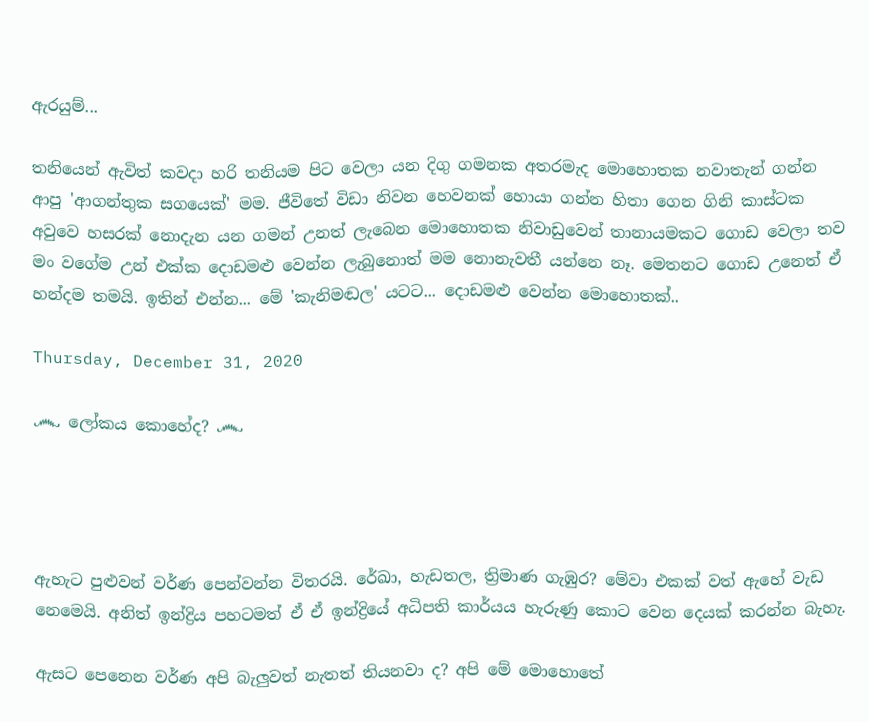ඇරයුම්...

තනියෙන් ඇවිත් කවදා හරි තනියම පිට වෙලා යන දිගු ගමනක අතරමැද මොහොතක නවාතැන් ගන්න ආපු 'ආගන්තුක සගයෙක්' මම. ජීවිතේ විඩා නිවන හෙවනක් හොයා ගන්න හිතා ගෙන ගිනි කාස්ටක අවුවෙ හසරක් නොදැන යන ගමන් උනත් ලැබෙන මොහොතක නිවාඩුවෙන් තානායමකට ගොඩ වෙලා තව මං වගේම උන් එක්ක දොඩමළු වෙන්න ලැබුනොත් මම නොනැවතී යන්නෙ නෑ. මෙතනට ගොඩ උනෙත් ඒ හන්දම තමයි. ඉතින් එන්න... මේ 'කැනිමඬල' යටට... දොඩමළු වෙන්න මොහොතක්..

Thursday, December 31, 2020

෴ ලෝකය කොහේද? ෴




ඇහැට පුළුවන් වර්ණ පෙන්වන්න විතරයි. රේඛා, හැඩතල, ත්‍රිමාණ ගැඹුර? මේවා එකක් වත් ඇහේ වැඩ නෙමෙයි. අනිත් ඉන්ද්‍රිය පහටමත් ඒ ඒ ඉන්ද්‍රියේ අධිපති කාර්යය හැරුණු කොට වෙන දෙයක් කරන්න බැහැ.

ඇසට පෙනෙන වර්ණ අපි බැලුවත් නැතත් තියනවා ද? අපි මේ මොහොතේ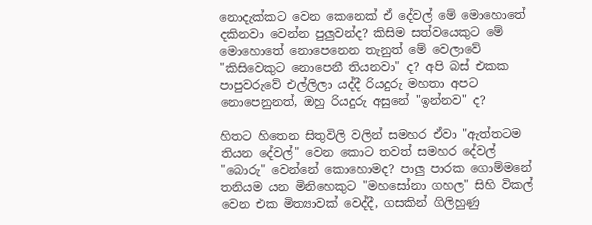නොදැක්කට වෙන කෙනෙක් ඒ දේවල් මේ මොහොතේ දකිනවා වෙන්න පුලුවන්ද? කිසිම සත්වයෙකුට මේ මොහොතේ නොපෙනෙන තැනුත් මේ වෙලාවේ "කිසිවෙකුට නොපෙනී තියනවා" ද? අපි බස් එකක පාපුවරුවේ එල්ලිලා යද්දී රියදුරු මහතා අපට නොපෙනුනත්, ඔහු රියදුරු අසුනේ "ඉන්නව" ද?

හිතට හිතෙන සිතුවිලි වලින් සමහර ඒවා "ඇත්තටම තියන දේවල්" වෙන කොට තවත් සමහර දේවල් "බොරු" වෙන්නේ කොහොමද? පාලු පාරක ගොම්මනේ තනියම යන මිනිහෙකුට "මහසෝනා ගහල" සිහි විකල් වෙන එක මිත්‍යාවක් වෙද්දී, ගසකින් ගිලිහුණු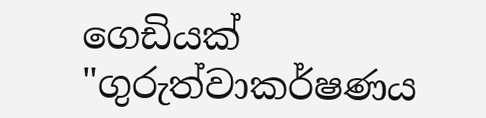ගෙඩියක් "ගුරුත්වාකර්ෂණය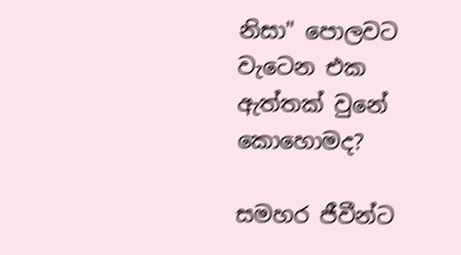නිසා" පොලවට වැටෙන එක ඇත්තක් වුනේ කොහොමද?

සමහර ජීවීන්ට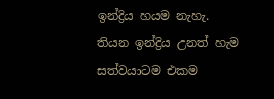ඉන්ද්‍රිය හයම නැහැ. තියන ඉන්ද්‍රිය උනත් හැම සත්වයාටම එකම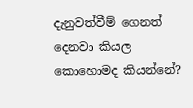දැනුවත්වීම් ගෙනත් දෙනවා කියල කොහොමද කියන්නේ?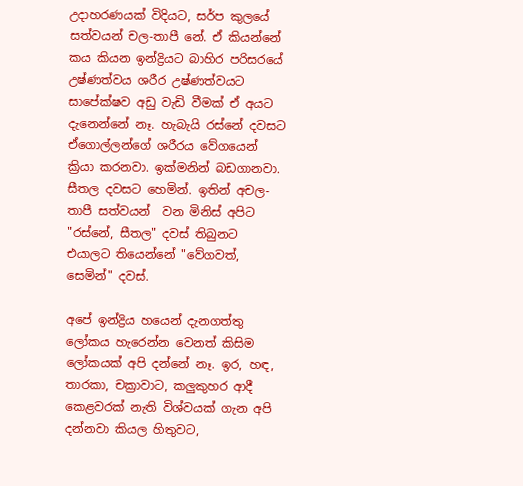උදාහරණයක් විදියට, සර්ප කුලයේ සත්වයන් චල-තාපී නේ. ඒ කියන්නේ කය කියන ඉන්ද්‍රියට බාහිර පරිසරයේ උෂ්ණත්වය ශරීර උෂ්ණත්වයට සාපේක්ෂව අඩු වැඩි වීමක් ඒ අයට දැනෙන්නේ නෑ. හැබැයි රස්නේ දවසට ඒගොල්ලන්ගේ ශරීරය වේගයෙන් ක්‍රියා කරනවා. ඉක්මනින් බඩගානවා. සීතල දවසට හෙමින්. ඉතින් අචල-තාපී සත්වයන්  වන මිනිස් අපිට "රස්නේ, සීතල" දවස් තිබුනට එයාලට තියෙන්නේ "වේගවත්, සෙමින්" දවස්.

අපේ ඉන්ද්‍රිය හයෙන් දැනගත්තු ලෝකය හැරෙන්න වෙනත් කිසිම ලෝකයක් අපි දන්නේ නෑ. ඉර, හඳ,  තාරකා, චක්‍රාවාට, කලුකුහර ආදී කෙළවරක් නැති විශ්වයක් ගැන අපි දන්නවා කියල හිතුවට,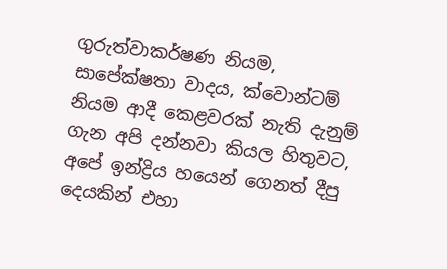ගුරුත්වාකර්ෂණ නියම, සාපේක්ෂතා වාදය, ක්වොන්ටම් නියම ආදී කෙළවරක් නැති දැනුම් ගැන අපි දන්නවා කියල හිතුවට, අපේ ඉන්ද්‍රිය හයෙන් ගෙනත් දීපු දෙයකින් එහා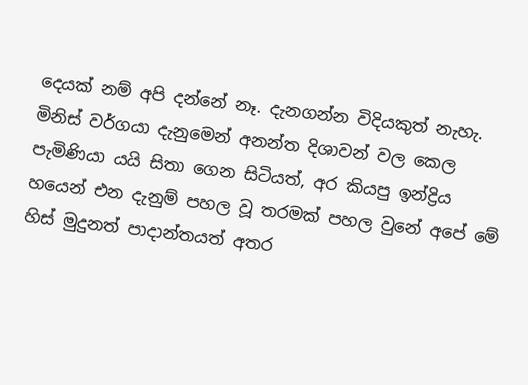දෙයක් නම් අපි දන්නේ නෑ. දැනගන්න විදියකුත් නැහැ. මිනිස් වර්ගයා දැනුමෙන් අනන්ත දිශාවන් වල කෙල පැමිණියා යයි සිතා ගෙන සිටියත්, අර කියපු ඉන්ද්‍රිය හයෙන් එන දැනුම් පහල වූ තරමක් පහල වුනේ අපේ මේ හිස් මුදුනත් පාදාන්තයත් අතර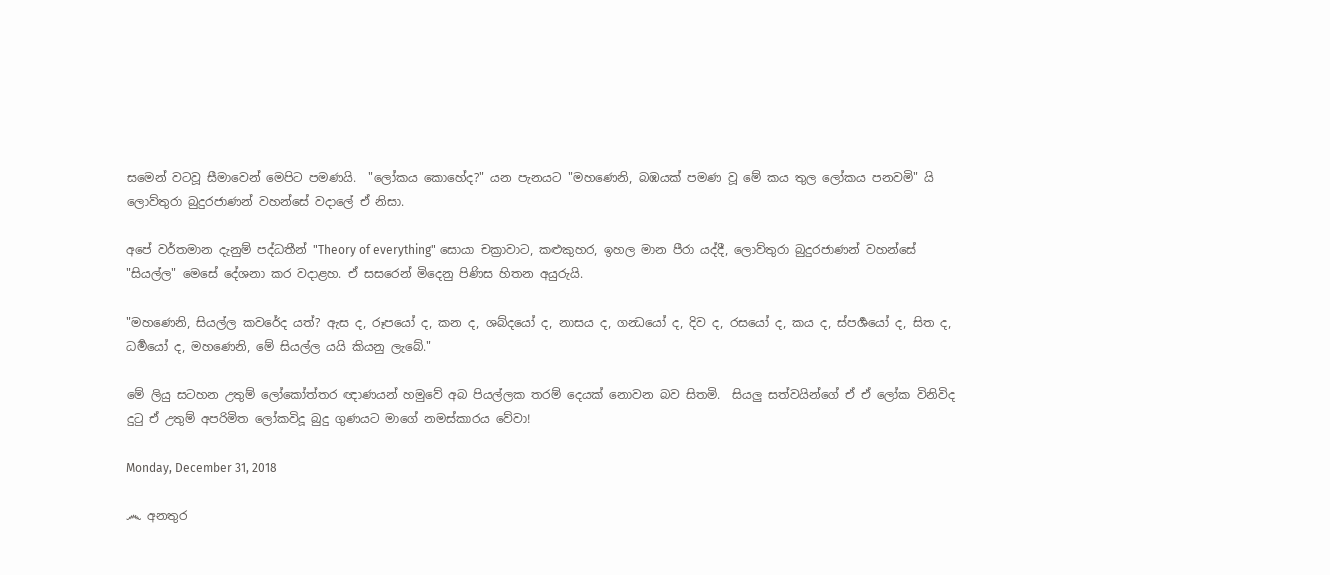සමෙන් වටවූ සීමාවෙන් මෙපිට පමණයි.  "ලෝකය කොහේද?" යන පැනයට "මහණෙනි, බඹයක් පමණ වූ මේ කය තුල ලෝකය පනවමි" යි ලොව්තුරා බුදුරජාණන් වහන්සේ වදාලේ ඒ නිසා.

අපේ වර්තමාන දැනුම් පද්ධතීන් "Theory of everything" සොයා චක්‍රාවාට, කළුකුහර, ඉහල මාන පීරා යද්දී, ලොව්තුරා බුදුරජාණන් වහන්සේ "සියල්ල" මෙසේ දේශනා කර වදාළහ. ඒ සසරෙන් මිදෙනු පිණිස හිතන අයුරුයි.

"මහණෙනි, සියල්ල කවරේද යත්? ඇස ද, රූපයෝ ද, කන ද, ශබ්දයෝ ද, නාසය ද, ගන්‍ධයෝ ද, දිව ද, රසයෝ ද, කය ද, ස්පර්‍ශයෝ ද, සිත ද, ධර්‍මයෝ ද, මහණෙනි, මේ සියල්ල යයි කියනු ලැබේ."

මේ ලියු සටහන උතුම් ලෝකෝත්තර ඥාණයන් හමුවේ අබ පියල්ලක තරම් දෙයක් නොවන බව සිතමි.  සියලු සත්වයින්ගේ ඒ ඒ ලෝක විනිවිද දුටු ඒ උතුම් අපරිමිත ලෝකවිදූ බුදු ගුණයට මාගේ නමස්කාරය වේවා!

Monday, December 31, 2018

෴ අනතුර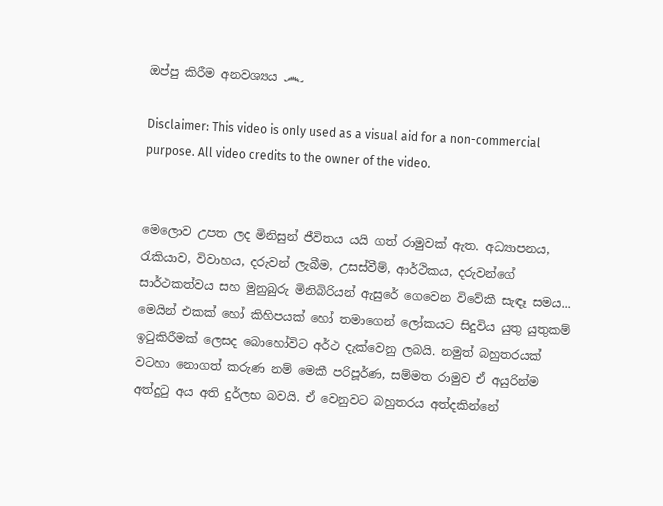ඔප්පු කිරීම අනවශ්‍යය ෴

Disclaimer: This video is only used as a visual aid for a non-commercial purpose. All video credits to the owner of the video.


මෙලොව උපත ලද මිනිසුන් ජීවිතය යයි ගත් රාමුවක් ඇත. අධ්‍යාපනය, රැකියාව, විවාහය, දරුවන් ලැබීම, උසස්වීම්, ආර්ථිකය, දරුවන්ගේ සාර්ථකත්වය සහ මුනුබුරු මිනිබිරියන් ඇසුරේ ගෙවෙන විවේකී සැඳෑ සමය... මෙයින් එකක් හෝ කිහිපයක් හෝ තමාගෙන් ලෝකයට සිදුවිය යුතු යුතුකම් ඉටුකිරීමක් ලෙසද බොහෝවිට අර්ථ දැක්වෙනු ලබයි. නමුත් බහුතරයක් වටහා නොගත් කරුණ නම් මෙකී පරිපූර්ණ, සම්මත රාමුව ඒ අයුරින්ම අත්දුටු අය අති දුර්ලභ බවයි. ඒ වෙනුවට බහුතරය අත්දකින්නේ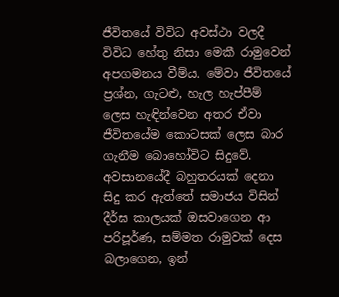ජීවිතයේ විවිධ අවස්ථා වලදී විවිධ හේතු නිසා මෙකී රාමුවෙන් අපගමනය වීම්ය. මේවා ජීවිතයේ ප්‍රශ්න, ගැටළු, හැල හැප්පීම් ලෙස හැඳින්වෙන අතර ඒවා ජීවිතයේම කොටසක් ලෙස බාර ගැනීම බොහෝවිට සිදුවේ. අවසානයේදී බහුතරයක් දෙනා සිදු කර ඇත්තේ සමාජය විසින් දීර්ඝ කාලයක් ඔසවාගෙන ආ පරිපූර්ණ, සම්මත රාමුවක් දෙස බලාගෙන, ඉන්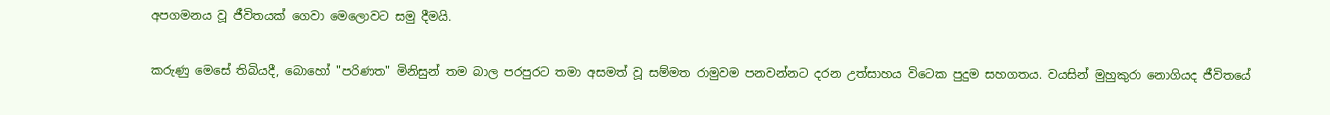අපගමනය වූ ජීවිතයක් ගෙවා මෙලොවට සමු දීමයි.

කරුණු මෙසේ තිබියදී, බොහෝ "පරිණත" මිනිසුන් තම බාල පරපුරට තමා අසමත් වූ සම්මත රාමුවම පනවන්නට දරන උත්සාහය විටෙක පුදුම සහගතය. වයසින් මුහුකුරා නොගියද ජීවිතයේ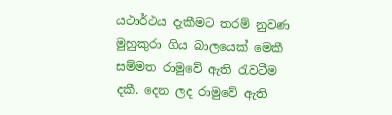යථාර්ථය දැකීමට තරම් නුවණ මුහුකුරා ගිය බාලයෙක් මෙකී සම්මත රාමුවේ ඇති රැවටීම දකී. දෙන ලද රාමුවේ ඇති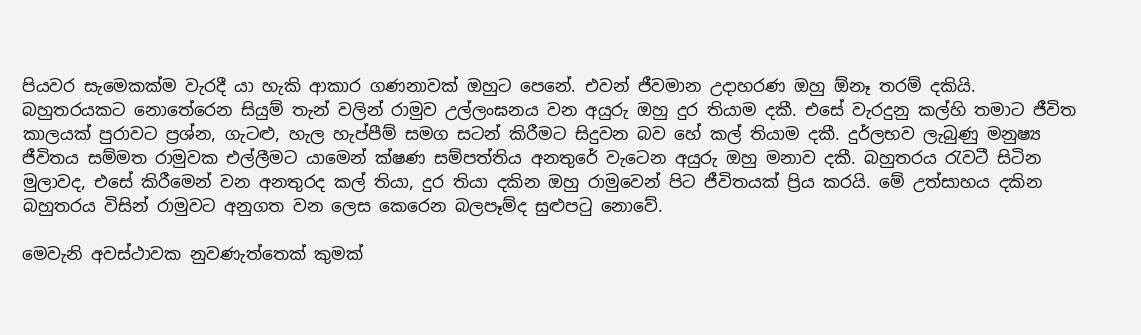පියවර සැමෙකක්ම වැරදී යා හැකි ආකාර ගණනාවක් ඔහුට පෙනේ. එවන් ජීවමාන උදාහරණ ඔහු ඕනෑ තරම් දකියි. බහුතරයකට නොතේරෙන සියුම් තැන් වලින් රාමුව උල්ලංඝනය වන අයුරු ඔහු දුර තියාම දකී. එසේ වැරදුනු කල්හි තමාට ජීවිත කාලයක් පුරාවට ප්‍රශ්න, ගැටළු, හැල හැප්පීම් සමග සටන් කිරීමට සිදුවන බව හේ කල් තියාම දකී. දුර්ලභව ලැබුණු මනුෂ්‍ය ජීවිතය සම්මත රාමුවක එල්ලීමට යාමෙන් ක්ෂණ සම්පත්තිය අනතුරේ වැටෙන අයුරු ඔහු මනාව දකී. බහුතරය රැවටී සිටින මුලාවද, එසේ කිරීමෙන් වන අනතුරද කල් තියා, දුර තියා දකින ඔහු රාමුවෙන් පිට ජීවිතයක් ප්‍රිය කරයි. මේ උත්සාහය දකින බහුතරය විසින් රාමුවට අනුගත වන ලෙස කෙරෙන බලපෑම්ද සුළුපටු නොවේ.

මෙවැනි අවස්ථාවක නුවණැත්තෙක් කුමක්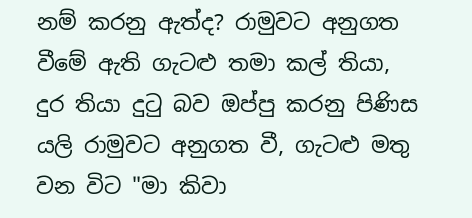නම් කරනු ඇත්ද? රාමුවට අනුගත වීමේ ඇති ගැටළු තමා කල් තියා, දුර තියා දුටු බව ඔප්පු කරනු පිණිස යලි රාමුවට අනුගත වී, ගැටළු මතු වන විට "මා කිවා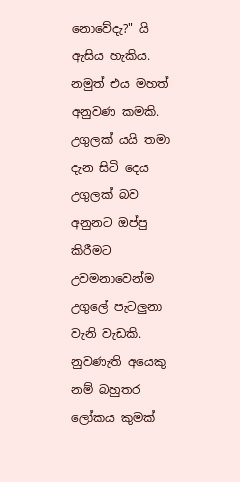නොවේදැ?" යි ඇසිය හැකිය. නමුත් එය මහත් අනුවණ කමකි. උගුලක් යයි තමා දැන සිටි දෙය උගුලක් බව අනුනට ඔප්පු කිරීමට උවමනාවෙන්ම උගුලේ පැටලුනා වැනි වැඩකි. නුවණැති අයෙකු නම් බහුතර ලෝකය කුමක්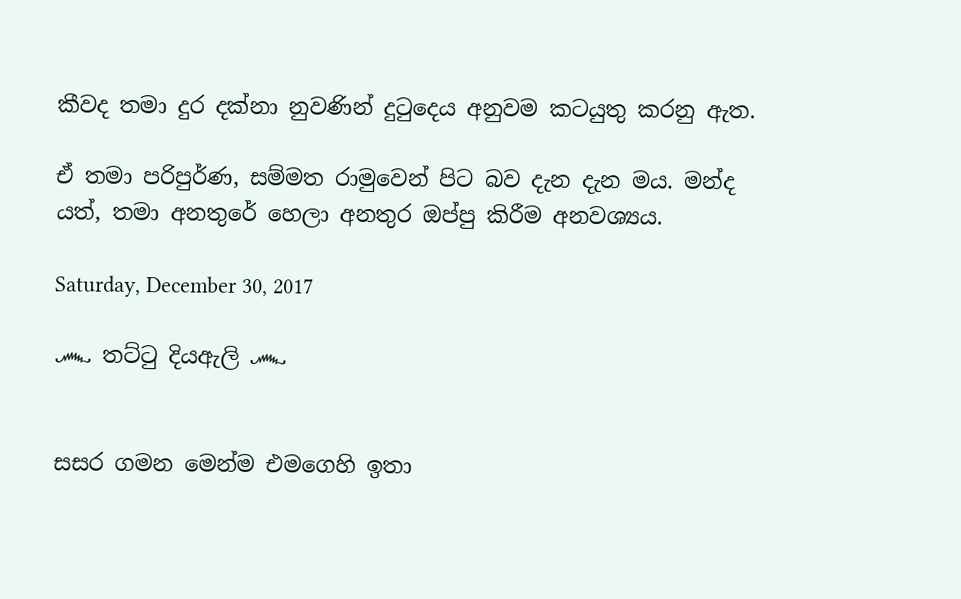කීවද තමා දුර දක්නා නුවණින් දුටුදෙය අනුවම කටයුතු කරනු ඇත.

ඒ තමා පරිපුර්ණ, සම්මත රාමුවෙන් පිට බව දැන දැන මය. මන්ද යත්, තමා අනතුරේ හෙලා අනතුර ඔප්පු කිරීම අනවශ්‍යය.

Saturday, December 30, 2017

෴ තට්ටු දියඇලි ෴


සසර ගමන මෙන්ම එමගෙහි ඉතා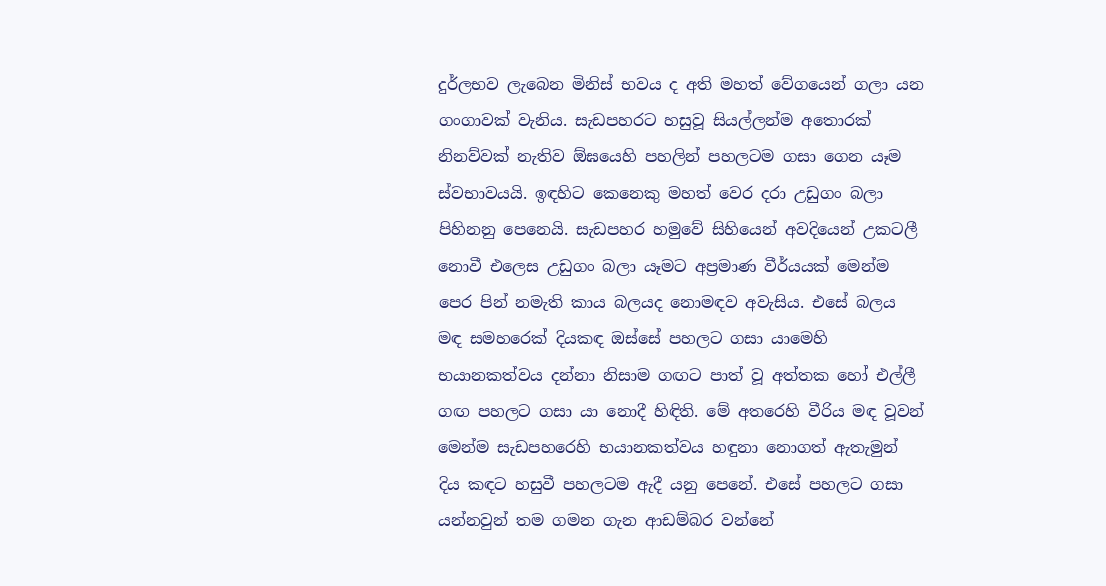දුර්ලභව ලැබෙන මිනිස් භවය ද අති මහත් වේගයෙන් ගලා යන ගංගාවක් වැනිය. සැඩපහරට හසුවූ සියල්ලන්ම අතොරක් නිනව්වක් නැතිව ඕඝයෙහි පහලින් පහලටම ගසා ගෙන යෑම ස්වභාවයයි. ඉඳහිට කෙනෙකු මහත් වෙර දරා උඩුගං බලා පිහිනනු පෙනෙයි. සැඩපහර හමුවේ සිහියෙන් අවදියෙන් උකටලී නොවී එලෙස උඩුගං බලා යෑමට අප්‍රමාණ වීර්යයක් මෙන්ම පෙර පින් නමැති කාය බලයද නොමඳව අවැසිය. එසේ බලය මඳ සමහරෙක් දියකඳ ඔස්සේ පහලට ගසා යාමෙහි භයානකත්වය දන්නා නිසාම ගඟට පාත් වූ අත්තක හෝ එල්ලී ගඟ පහලට ගසා යා නොදී හිඳිති. මේ අතරෙහි වීරිය මඳ වූවන් මෙන්ම සැඩපහරෙහි භයානකත්වය හඳුනා නොගත් ඇතැමුන් දිය කඳට හසුවී පහලටම ඇදී යනු පෙනේ. එසේ පහලට ගසා යන්නවුන් තම ගමන ගැන ආඩම්බර වන්නේ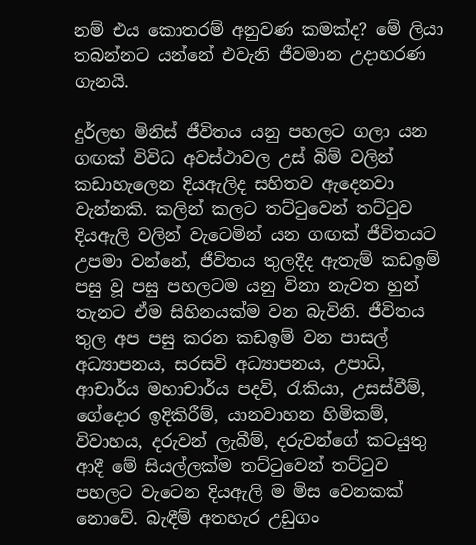නම් එය කොතරම් අනුවණ කමක්ද? මේ ලියා තබන්නට යන්නේ එවැනි ජීවමාන උදාහරණ ගැනයි.

දුර්ලභ මිනිස් ජීවිතය යනු පහලට ගලා යන ගඟක් විවිධ අවස්ථාවල උස් බිම් වලින් කඩාහැලෙන දියඇලිද සහිතව ඇදෙනවා වැන්නකි. කලින් කලට තට්ටුවෙන් තට්ටුව දියඇලි වලින් වැටෙමින් යන ගඟක් ජීවිතයට උපමා වන්නේ, ජීවිතය තුලදීද ඇතැම් කඩඉම් පසු වූ පසු පහලටම යනු විනා නැවත හුන් තැනට ඒම සිහිනයක්ම වන බැවිනි. ජීවිතය තුල අප පසු කරන කඩඉම් වන පාසල් අධ්‍යාපනය, සරසවි අධ්‍යාපනය, උපාධි, ආචාර්ය මහාචාර්ය පදවි, රැකියා, උසස්වීම්, ගේදොර ඉදිකිරීම්, යානවාහන හිමිකම්, විවාහය, දරුවන් ලැබීම්, දරුවන්ගේ කටයුතු ආදී මේ සියල්ලක්ම තට්ටුවෙන් තට්ටුව පහලට වැටෙන දියඇලි ම මිස වෙනකක් නොවේ. බැඳීම් අතහැර උඩුගං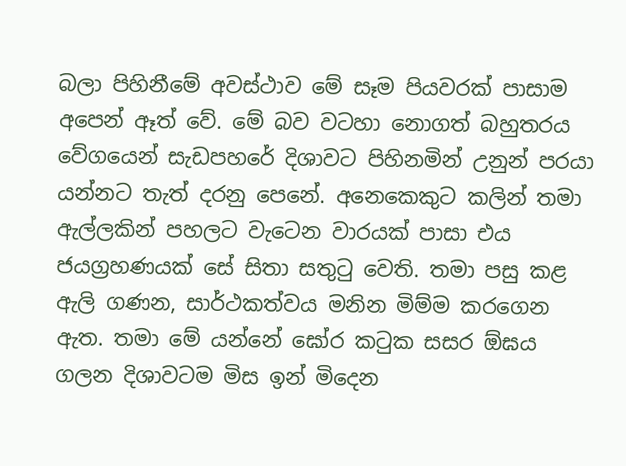බලා පිහිනීමේ අවස්ථාව මේ සෑම පියවරක් පාසාම අපෙන් ඈත් වේ. මේ බව වටහා නොගත් බහුතරය වේගයෙන් සැඩපහරේ දිශාවට පිහිනමින් උනුන් පරයා යන්නට තැත් දරනු පෙනේ. අනෙකෙකුට කලින් තමා ඇල්ලකින් පහලට වැටෙන වාරයක් පාසා එය ජයග්‍රහණයක් සේ සිතා සතුටු වෙති. තමා පසු කළ ඇලි ගණන, සාර්ථකත්වය මනින මිම්ම කරගෙන ඇත. තමා මේ යන්නේ ඝෝර කටුක සසර ඕඝය ගලන දිශාවටම මිස ඉන් මිදෙන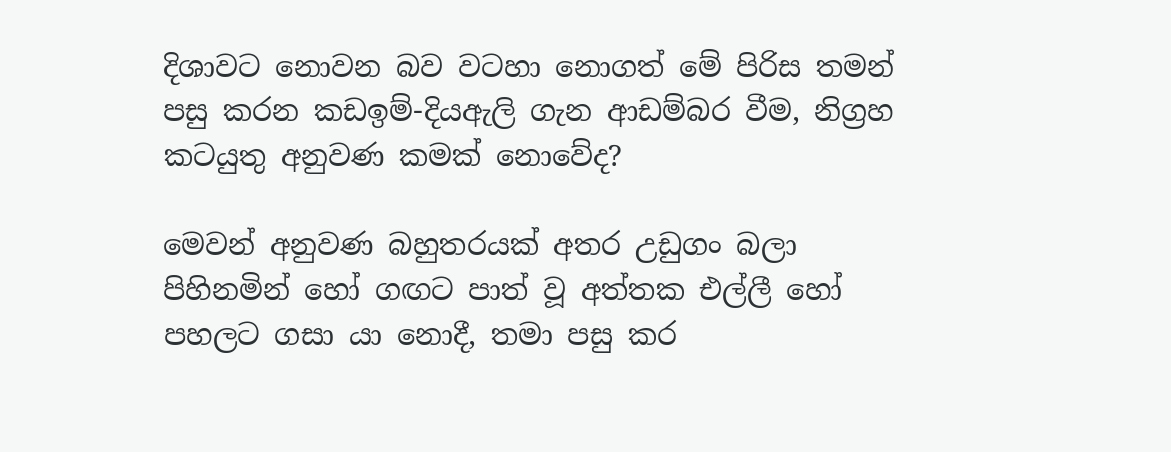දිශාවට නොවන බව වටහා නොගත් මේ පිරිස තමන් පසු කරන කඩඉම්-දියඇලි ගැන ආඩම්බර වීම, නිග්‍රහ කටයුතු අනුවණ කමක් නොවේද?

මෙවන් අනුවණ බහුතරයක් අතර උඩුගං බලා පිහිනමින් හෝ ගඟට පාත් වූ අත්තක එල්ලී හෝ පහලට ගසා යා නොදී, තමා පසු කර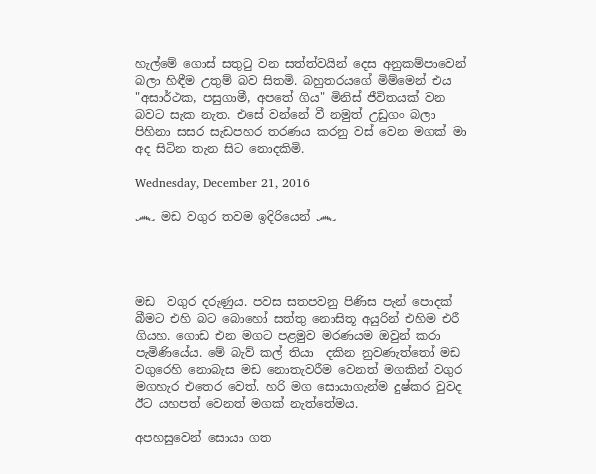හැල්මේ ගොස් සතුටු වන සත්ත්වයින් දෙස අනුකම්පාවෙන් බලා හිඳීම උතුම් බව සිතමි. බහුතරයගේ මිම්මෙන් එය "අසාර්ථක, පසුගාමී, අපතේ ගිය" මිනිස් ජීවිතයක් වන බවට සැක නැත. එසේ වන්නේ වී නමුත් උඩුගං බලා පිහිනා සසර සැඩපහර තරණය කරනු වස් වෙන මගක් මා අද සිටින තැන සිට නොදකිමි.

Wednesday, December 21, 2016

෴ මඩ වගුර තවම ඉදිරියෙන් ෴




මඩ  වගුර දරුණුය. පවස සතපවනු පිණිස පැන් පොදක් බීමට එහි බට බොහෝ සත්තු නොසිතූ අයුරින් එහිම එරී ගියහ. ගොඩ එන මගට පළමුව මරණයම ඔවුන් කරා පැමිණියේය. මේ බැව් කල් තියා  දකින නුවණැත්තෝ මඩ වගුරෙහි නොබැස මඩ නොතැවරීම වෙනත් මගකින් වගුර මගහැර එතෙර වෙත්. හරි මග සොයාගැන්ම දුෂ්කර වුවද ඊට යහපත් වෙනත් මගක් නැත්තේමය.

අපහසුවෙන් සොයා ගත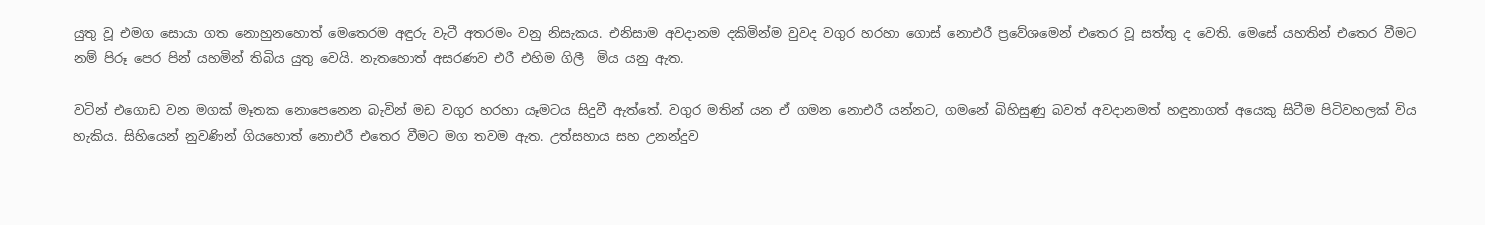යුතු වූ එමග සොයා ගත නොහුනහොත් මෙතෙරම අඳුරු වැටී අතරමං වනු නිසැකය. එනිසාම අවදානම දකිමින්ම වුවද වගුර හරහා ගොස් නොඑරී ප්‍රවේශමෙන් එතෙර වූ සත්තු ද වෙති. මෙසේ යහතින් එතෙර වීමට නම් පිරූ පෙර පින් යහමින් තිබිය යුතු වෙයි. නැතහොත් අසරණව එරී එහිම ගිලී  මිය යනු ඇත.

වටින් එගොඩ වන මගක් මෑතක නොපෙනෙන බැවින් මඩ වගුර හරහා යෑමටය සිදුවී ඇත්තේ. වගුර මතින් යන ඒ ගමන නොඑරී යන්නට, ගමනේ බිහිසුණු බවත් අවදානමත් හඳුනාගත් අයෙකු සිටීම පිටිවහලක් විය හැකිය. සිහියෙන් නුවණින් ගියහොත් නොඑරී එතෙර වීමට මග තවම ඇත. උත්සහාය සහ උනන්දුව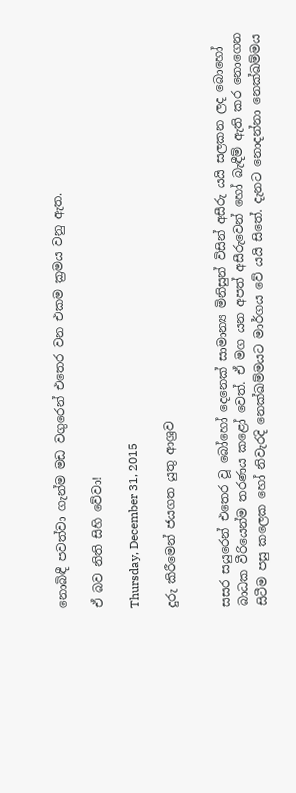නොබිඳී පවත්වා ගැන්ම මඩ වගුරෙන් එතෙර වන එකම ක්‍රමය වනු ඇත.

ඒ බව නිති සිහි වේවා!

Thursday, December 31, 2015

දුරු කිරීමෙන් ජයගත යුතු ආශ්‍රව


සසර සයුරෙන් එතෙර වූ බෝහෝ දෙනෙක් සාමාන්‍ය මිනිසුන් විසින් අසීරු යයි සලකන ලද බොහෝ බාධක වීරියෙන්ම තරණය කළෝ වෙත්. ඒ මග යන අපත් අසීරුවෙන් හෝ බැඳීම් ඇති කර නොගෙන සිටීම පසු කලෙක හෝ නිවැරදි නෙක්ඛම්මයට මාර්ගය වේ යයි සිතේ. දැනට නොදන්නා නෙක්ඛම්මය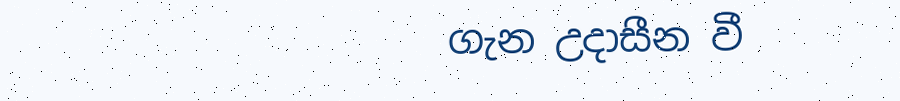ගැන උදාසීන වී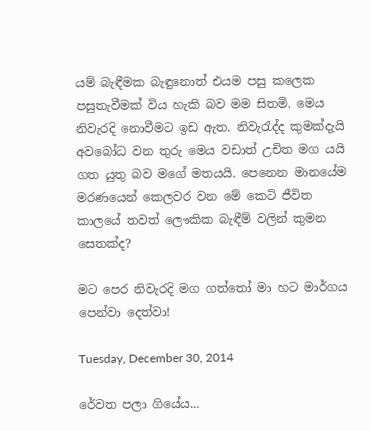යම් බැඳීමක බැඳුනොත් එයම පසු කලෙක පසුතැවීමක් විය හැකි බව මම සිතමි. මෙය නිවැරදි නොවීමට ඉඩ ඇත. නිවැරැද්ද කුමක්දැයි අවබෝධ වන තුරු මෙය වඩාත් උචිත මග යයි ගත යුතු බව මගේ මතයයි. පෙනෙන මානයේම මරණයෙන් කෙලවර වන මේ කෙටි ජීවිත කාලයේ තවත් ලෞකික බැඳීම් වලින් කුමන සෙතක්ද?

මට පෙර නිවැරදි මග ගත්තෝ මා හට මාර්ගය පෙන්වා දෙත්වා!

Tuesday, December 30, 2014

රේවත පලා ගියේය...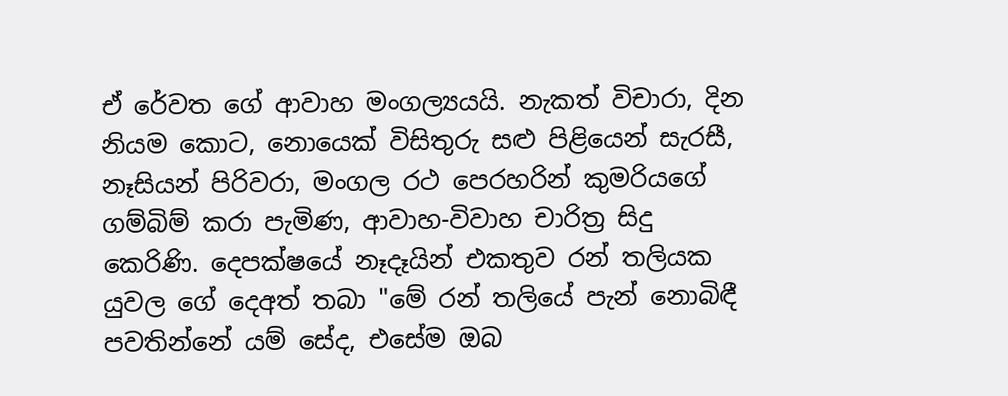ඒ රේවත ගේ ආවාහ මංගල්‍යයයි. නැකත් විචාරා, දින නියම කොට, නොයෙක් විසිතුරු සළු පිළියෙන් සැරසී, නෑසියන් පිරිවරා, මංගල රථ පෙරහරින් කුමරියගේ  ගම්බිම් කරා පැමිණ, ආවාහ-විවාහ චාරිත්‍ර සිදු කෙරිණි. දෙපක්ෂයේ නෑදෑයින් එකතුව රන් තලියක යුවල ගේ දෙඅත් තබා "මේ රන් තලියේ පැන් නොබිඳී පවතින්නේ යම් සේද, එසේම ඔබ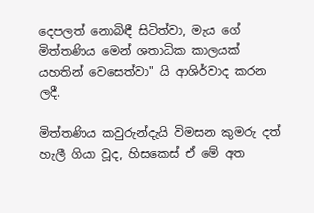දෙපලත් නොබිඳී සිටිත්වා, මැය ගේ මිත්තණිය මෙන් ශතාධික කාලයක් යහතින් වෙසෙත්වා" යි ආශිර්වාද කරන ලදී.

මිත්තණිය කවුරුන්දැයි විමසන කුමරු දත් හැලී ගියා වූද, හිසකෙස් ඒ මේ අත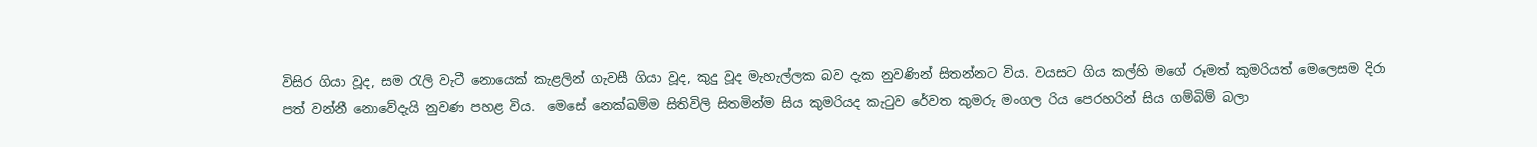විසිර ගියා වූද, සම රැලි වැටී නොයෙක් කැළලින් ගැවසී ගියා වූද, කුදු වූද මැහැල්ලක බව දැක නුවණින් සිතන්නට විය. වයසට ගිය කල්හි මගේ රූමත් කුමරියත් මෙලෙසම දිරා පත් වන්නී නොවේදැයි නුවණ පහළ විය.  මෙසේ නෙක්ඛම්ම සිතිවිලි සිතමින්ම සිය කුමරියද කැටුව රේවත කුමරු මංගල රිය පෙරහරින් සිය ගම්බිම් බලා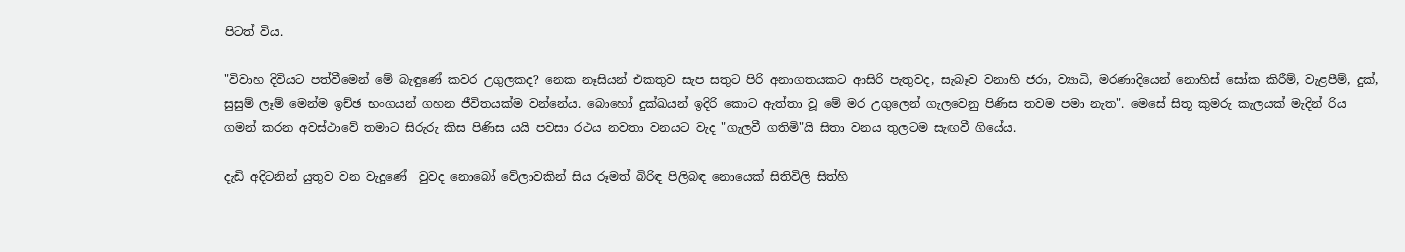පිටත් විය.

"විවාහ දිවියට පත්වීමෙන් මේ බැඳුණේ කවර උගුලකද? නෙක නෑසියන් එකතුව සැප සතුට පිරි අනාගතයකට ආසිරි පැතුවද, සැබෑව වනාහි ජරා, ව්‍යාධි, මරණාදියෙන් නොහිස් සෝක කිරීම්, වැළපීම්, දුක්, සුසුම් ලෑම් මෙන්ම ඉච්ඡ භංගයන් ගහන ජීවිතයක්ම වන්නේය. බොහෝ දුක්ඛයන් ඉදිරි කොට ඇත්තා වූ මේ මර උගුලෙන් ගැලවෙනු පිණිස තවම පමා නැත". මෙසේ සිතූ කුමරු කැලයක් මැදින් රිය ගමන් කරන අවස්ථාවේ තමාට සිරුරු කිස පිණිස යයි පවසා රථය නවතා වනයට වැද "ගැලවී ගතිමි"යි සිතා වනය තුලටම සැඟවී ගියේය.

දැඩි අදිටනින් යුතුව වන වැදුණේ  වුවද නොබෝ වේලාවකින් සිය රූමත් බිරිඳ පිලිබඳ නොයෙක් සිතිවිලි සිත්හි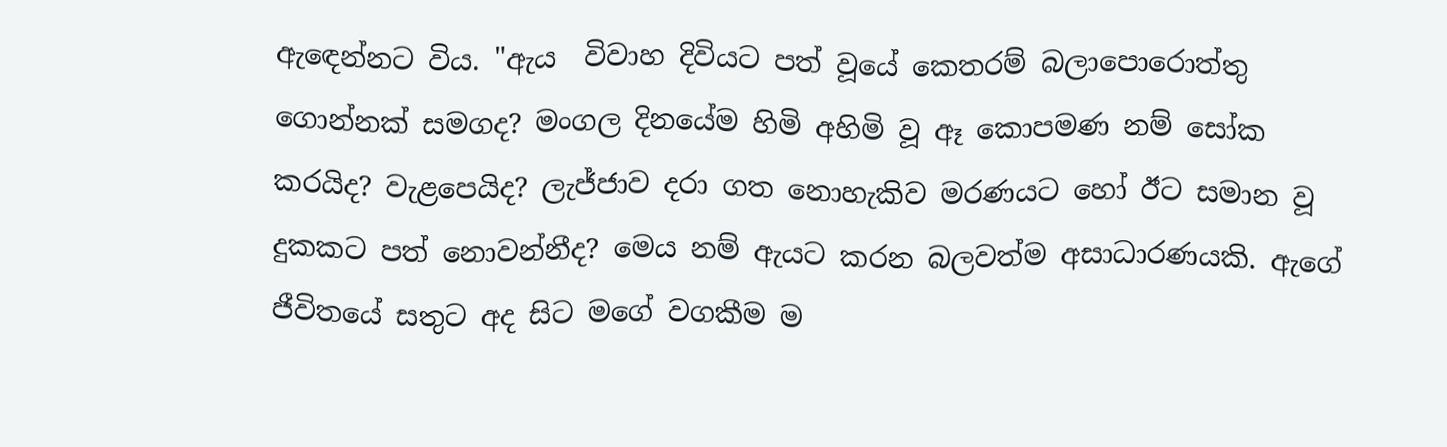ඇඳෙන්නට විය. "ඇය  විවාහ දිවියට පත් වූයේ කෙතරම් බලාපොරොත්තු ගොන්නක් සමගද? මංගල දිනයේම හිමි අහිමි වූ ඈ කොපමණ නම් සෝක කරයිද? වැළපෙයිද? ලැජ්ජාව දරා ගත නොහැකිව මරණයට හෝ ඊට සමාන වූ දුකකට පත් නොවන්නීද? මෙය නම් ඇයට කරන බලවත්ම අසාධාරණයකි. ඇගේ ජීවිතයේ සතුට අද සිට මගේ වගකීම ම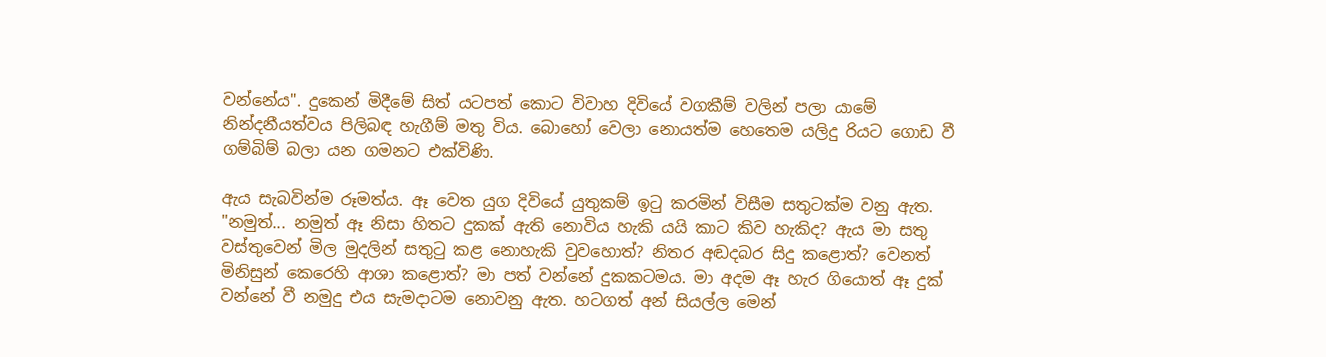වන්නේය". දුකෙන් මිදීමේ සිත් යටපත් කොට විවාහ දිවියේ වගකීම් වලින් පලා යාමේ නින්දනීයත්වය පිලිබඳ හැගීම් මතු විය. බොහෝ වෙලා නොයත්ම හෙතෙම යලිදු රියට ගොඩ වී ගම්බිම් බලා යන ගමනට එක්විණි.

ඇය සැබවින්ම රූමත්ය. ඈ වෙත යුග දිවියේ යුතුකම් ඉටු කරමින් විසීම සතුටක්ම වනු ඇත. "නමුත්... නමුත් ඈ නිසා හිතට දුකක් ඇති නොවිය හැකි යයි කාට කිව හැකිද? ඇය මා සතු වස්තුවෙන් මිල මුදලින් සතුටු කළ නොහැකි වුවහොත්? නිතර අඬදබර සිදු කළොත්? වෙනත් මිනිසුන් කෙරෙහි ආශා කළොත්? මා පත් වන්නේ දුකකටමය. මා අදම ඈ හැර ගියොත් ඈ දුක් වන්නේ වී නමුදු එය සැමදාටම නොවනු ඇත. හටගත් අන් සියල්ල මෙන්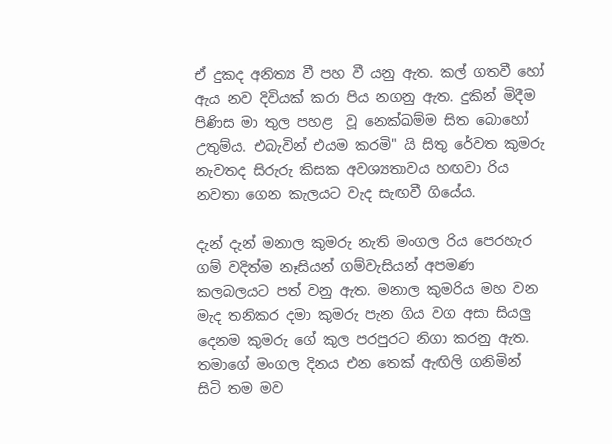ඒ දුකද අනිත්‍ය වී පහ වී යනු ඇත. කල් ගතවී හෝ ඇය නව දිවියක් කරා පිය නගනු ඇත. දුකින් මිදීම පිණිස මා තුල පහළ  වූ නෙක්ඛම්ම සිත බොහෝ උතුම්ය. එබැවින් එයම කරමි" යි සිතු රේවත කුමරු නැවතද සිරුරු කිසක අවශ්‍යතාවය හඟවා රිය නවතා ගෙන කැලයට වැද සැඟවී ගියේය.

දැන් දැන් මනාල කුමරු නැති මංගල රිය පෙරහැර ගම් වදිත්ම නෑසියන් ගම්වැසියන් අපමණ කලබලයට පත් වනු ඇත. මනාල කුමරිය මහ වන මැද තනිකර දමා කුමරු පැන ගිය වග අසා සියලු දෙනම කුමරු ගේ කුල පරපුරට නිගා කරනු ඇත. තමාගේ මංගල දිනය එන තෙක් ඇඟිලි ගනිමින් සිටි තම මව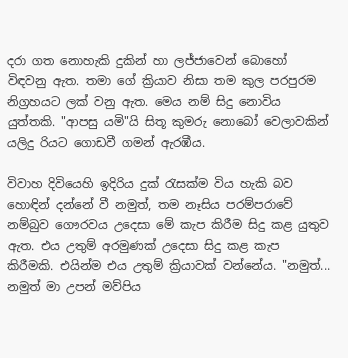දරා ගත නොහැකි දුකින් හා ලජ්ජාවෙන් බොහෝ විඳවනු ඇත. තමා ගේ ක්‍රියාව නිසා තම කුල පරපුරම නිග්‍රහයට ලක් වනු ඇත. මෙය නම් සිදු නොවිය යුත්තකි. "ආපසු යමි"යි සිතූ කුමරු නොබෝ වෙලාවකින් යලිදු රියට ගොඩවී ගමන් ඇරඹීය.

විවාහ දිවියෙහි ඉදිරිය දුක් රැසක්ම විය හැකි බව හොඳින් දන්නේ වී නමුත්, තම නෑසිය පරම්පරාවේ නම්බුව ගෞරවය උදෙසා මේ කැප කිරීම සිදු කළ යුතුව ඇත. එය උතුම් අරමුණක් උදෙසා සිදු කළ කැප කිරීමකි. එයින්ම එය උතුම් ක්‍රියාවක් වන්නේය. "නමුත්... නමුත් මා උපන් මව්පිය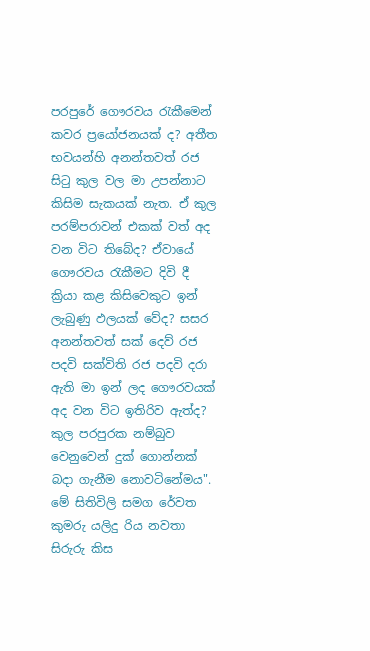පරපුරේ ගෞරවය රැකීමෙන් කවර ප්‍රයෝජනයක් ද? අතීත භවයන්හි අනන්තවත් රජ සිටු කුල වල මා උපන්නාට කිසිම සැකයක් නැත. ඒ කුල පරම්පරාවන් එකක් වත් අද වන විට තිබේද? ඒවායේ ගෞරවය රැකීමට දිවි දී ක්‍රියා කළ කිසිවෙකුට ඉන් ලැබුණු ඵලයක් වේද? සසර අනන්තවත් සක් දෙව් රජ පදවි සක්විති රජ පදවි දරා ඇති මා ඉන් ලද ගෞරවයක් අද වන විට ඉතිරිව ඇත්ද? කුල පරපුරක නම්බුව වෙනුවෙන් දුක් ගොන්නක් බදා ගැනීම නොවටිනේමය". මේ සිතිවිලි සමග රේවත කුමරු යලිදු රිය නවතා සිරුරු කිස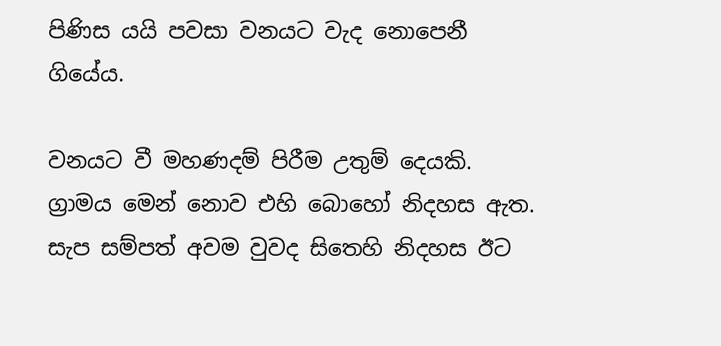පිණිස යයි පවසා වනයට වැද නොපෙනී ගියේය.

වනයට වී මහණදම් පිරීම උතුම් දෙයකි. ග්‍රාමය මෙන් නොව එහි බොහෝ නිදහස ඇත. සැප සම්පත් අවම වුවද සිතෙහි නිදහස ඊට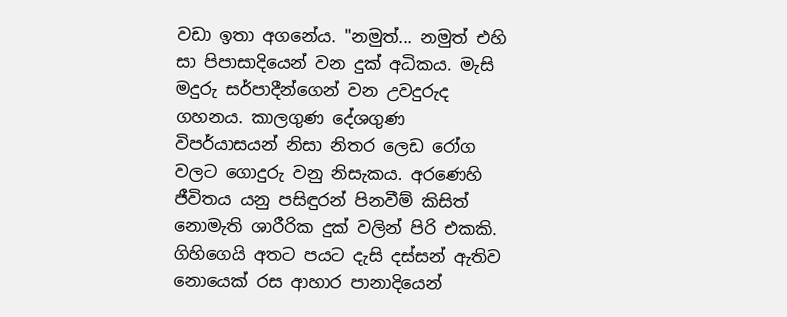වඩා ඉතා අගනේය. "නමුත්... නමුත් එහි සා පිපාසාදියෙන් වන දුක් අධිකය. මැසි මදුරු සර්පාදීන්ගෙන් වන උවදුරුද ගහනය. කාලගුණ දේශගුණ විපර්යාසයන් නිසා නිතර ලෙඩ රෝග වලට ගොදුරු වනු නිසැකය. අරණෙහි ජීවිතය යනු පසිඳුරන් පිනවීම් කිසිත් නොමැති ශාරීරික දුක් වලින් පිරි එකකි. ගිහිගෙයි අතට පයට දැසි දස්සන් ඇතිව නොයෙක් රස ආහාර පානාදියෙන්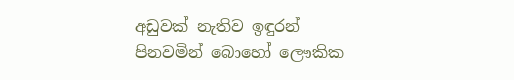අඩුවක් නැතිව ඉඳුරන් පිනවමින් බොහෝ ලෞකික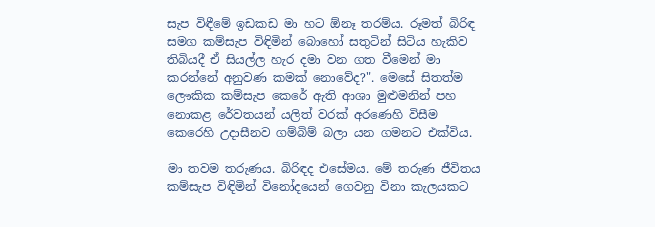සැප විඳීමේ ඉඩකඩ මා හට ඕනෑ තරම්ය. රූමත් බිරිඳ සමග කම්සැප විඳිමින් බොහෝ සතුටින් සිටිය හැකිව තිබියදී ඒ සියල්ල හැර දමා වන ගත වීමෙන් මා කරන්නේ අනුවණ කමක් නොවේද?". මෙසේ සිතත්ම ලෞකික කම්සැප කෙරේ ඇති ආශා මුළුමනින් පහ නොකළ රේවතයන් යලිත් වරක් අරණෙහි විසීම කෙරෙහි උදාසීනව ගම්බිම් බලා යන ගමනට එක්විය.

මා තවම තරුණය. බිරිඳද එසේමය. මේ තරුණ ජීවිතය කම්සැප විඳිමින් විනෝදයෙන් ගෙවනු විනා කැලයකට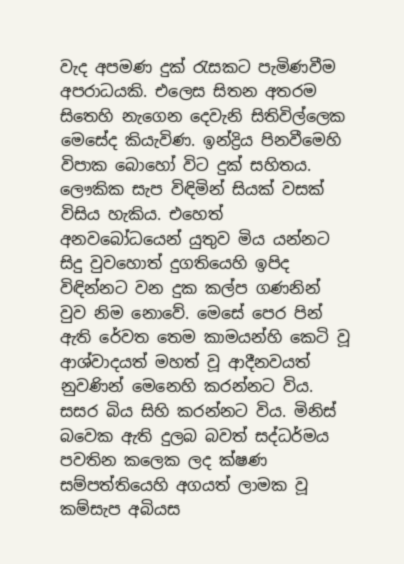වැද අපමණ දුක් රැසකට පැමිණවීම අපරාධයකි. එලෙස සිතන අතරම සිතෙහි නැගෙන දෙවැනි සිතිවිල්ලෙක මෙසේද කියැවිණ. ඉන්ද්‍රිය පිනවීමෙහි විපාක බොහෝ විට දුක් සහිතය. ලෞකික සැප විඳිමින් සියක් වසක් විසිය හැකිය. එහෙත් අනවබෝධයෙන් යුතුව මිය යන්නට සිදු වුවහොත් දුගතියෙහි ඉපිද විඳින්නට වන දුක කල්ප ගණනින් වුව නිම නොවේ. මෙසේ පෙර පින් ඇති රේවත තෙම කාමයන්හි කෙටි වූ ආශ්වාදයත් මහත් වූ ආදීනවයත් නුවණින් මෙනෙහි කරන්නට විය. සසර බිය සිහි කරන්නට විය. මිනිස් බවෙක ඇති දුලබ බවත් සද්ධර්මය පවතින කලෙක ලද ක්ෂණ සම්පත්තියෙහි අගයත් ලාමක වූ කම්සැප අබියස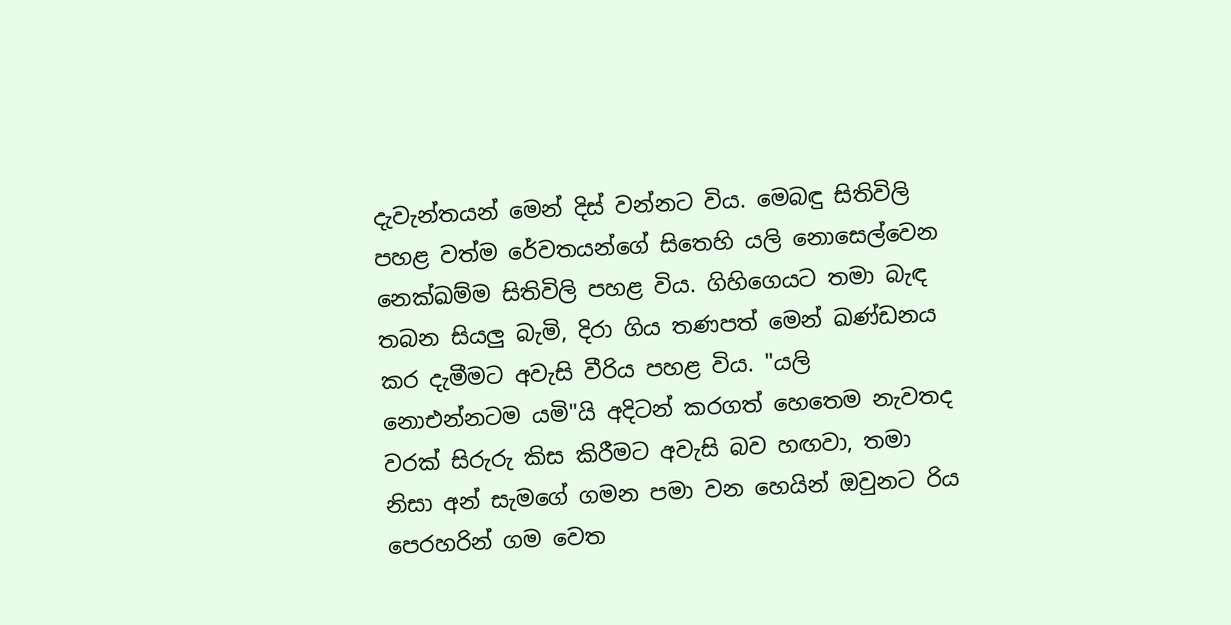දැවැන්තයන් මෙන් දිස් වන්නට විය. මෙබඳු සිතිවිලි පහළ වත්ම රේවතයන්ගේ සිතෙහි යලි නොසෙල්වෙන නෙක්ඛම්ම සිතිවිලි පහළ විය. ගිහිගෙයට තමා බැඳ තබන සියලු බැමි, දිරා ගිය තණපත් මෙන් ඛණ්ඩනය කර දැමීමට අවැසි වීරිය පහළ විය. "යලි නොඑන්නටම යමි"යි අදිටන් කරගත් හෙතෙම නැවතද වරක් සිරුරු කිස කිරීමට අවැසි බව හඟවා, තමා නිසා අන් සැමගේ ගමන පමා වන හෙයින් ඔවුනට රිය පෙරහරින් ගම වෙත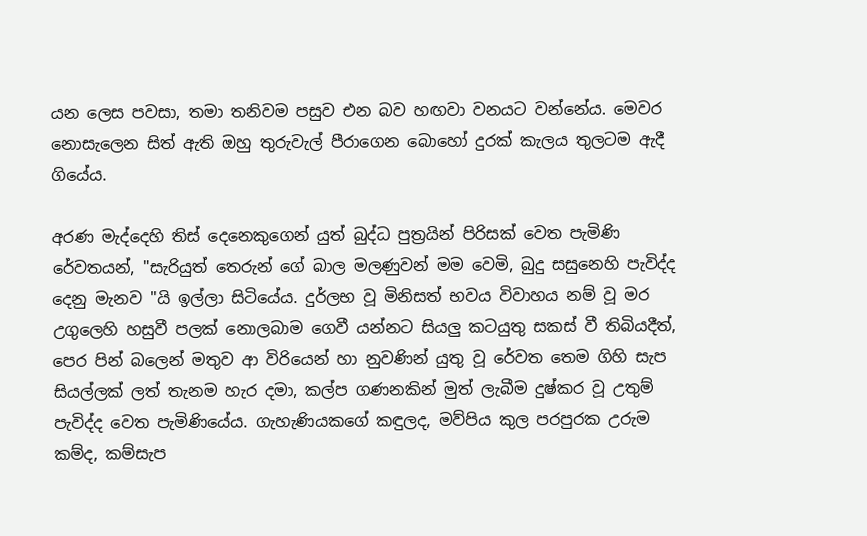යන ලෙස පවසා, තමා තනිවම පසුව එන බව හඟවා වනයට වන්නේය. මෙවර නොසැලෙන සිත් ඇති ඔහු තුරුවැල් පීරාගෙන බොහෝ දුරක් කැලය තුලටම ඇදී ගියේය.

අරණ මැද්දෙහි තිස් දෙනෙකුගෙන් යුත් බුද්ධ පුත්‍රයින් පිරිසක් වෙත පැමිණි රේවතයන්, "සැරියුත් තෙරුන් ගේ බාල මලණුවන් මම වෙමි, බුදු සසුනෙහි පැවිද්ද දෙනු මැනව "යි ඉල්ලා සිටියේය. දුර්ලභ වූ මිනිසත් භවය විවාහය නම් වූ මර උගුලෙහි හසුවී පලක් නොලබාම ගෙවී යන්නට සියලු කටයුතු සකස් වී තිබියදීත්, පෙර පින් බලෙන් මතුව ආ විරියෙන් හා නුවණින් යුතු වූ රේවත තෙම ගිහි සැප සියල්ලක් ලත් තැනම හැර දමා, කල්ප ගණනකින් මුත් ලැබීම දුෂ්කර වූ උතුම් පැවිද්ද වෙත පැමිණියේය. ගැහැණියකගේ කඳුලද, මව්පිය කුල පරපුරක උරුම කම්ද, කම්සැප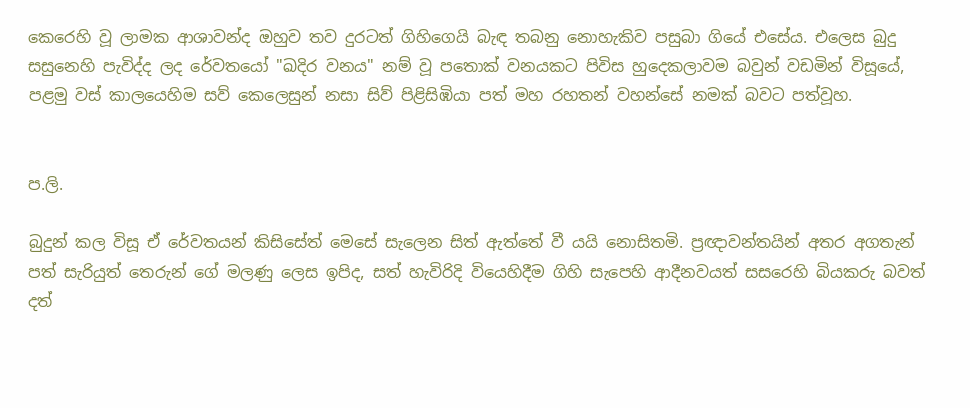කෙරෙහි වූ ලාමක ආශාවන්ද ඔහුව තව දුරටත් ගිහිගෙයි බැඳ තබනු නොහැකිව පසුබා ගියේ එසේය. එලෙස බුදු සසුනෙහි පැවිද්ද ලද රේවතයෝ "ඛදිර වනය" නම් වූ පතොක් වනයකට පිවිස හුදෙකලාවම බවුන් වඩමින් විසූයේ, පළමු වස් කාලයෙහිම සව් කෙලෙසුන් නසා සිව් පිළිසිඹියා පත් මහ රහතන් වහන්සේ නමක් බවට පත්වූහ.


ප.ලි.

බුදුන් කල විසූ ඒ රේවතයන් කිසිසේත් මෙසේ සැලෙන සිත් ඇත්තේ වී යයි නොසිතමි. ප්‍රඥාවන්තයින් අතර අගතැන් පත් සැරියුත් තෙරුන් ගේ මලණු ලෙස ඉපිද, සත් හැවිරිදි වියෙහිදීම ගිහි සැපෙහි ආදීනවයත් සසරෙහි බියකරු බවත් දත්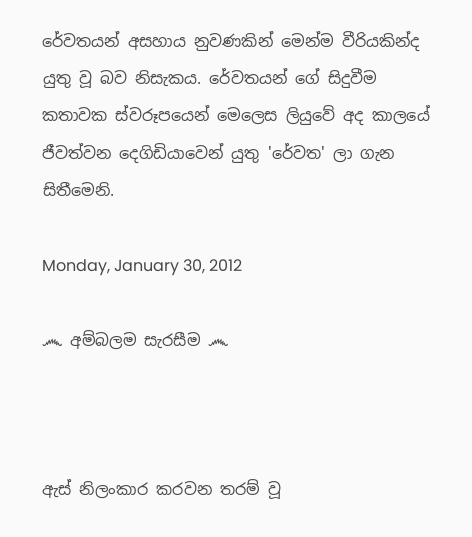රේවතයන් අසහාය නුවණකින් මෙන්ම වීරියකින්ද යුතු වූ බව නිසැකය. රේවතයන් ගේ සිදුවීම කතාවක ස්වරූපයෙන් මෙලෙස ලියුවේ අද කාලයේ ජීවත්වන දෙගිඩියාවෙන් යුතු 'රේවත' ලා ගැන සිතීමෙනි.

Monday, January 30, 2012

෴ අම්බලම සැරසීම ෴



ඇස් නිලංකාර කරවන තරම් වූ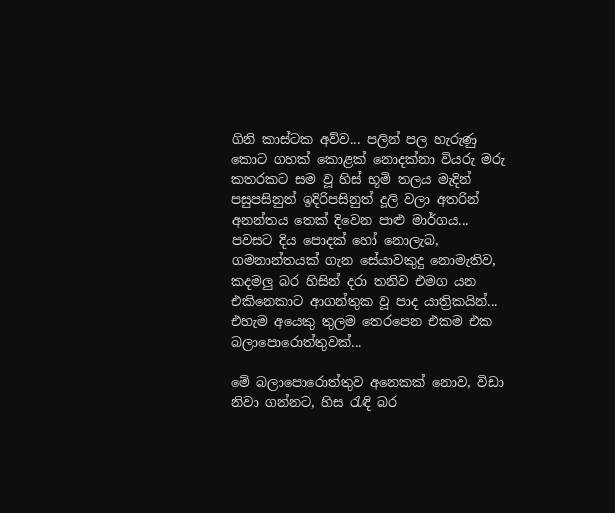ගිනි කාස්ටක අව්ව... පලින් පල හැරුණු කොට ගහක් කොළක් නොදක්නා වියරු මරු කතරකට සම වූ හිස් භූමි තලය මැදින් පසුපසිනුත් ඉදිරිපසිනුත් දූලි වලා අතරින් අනන්තය තෙක් දිවෙන පාළු මාර්ගය... පවසට දිය පොදක් හෝ නොලැබ, ගමනාන්තයක් ගැන සේයාවකුදු නොමැතිව, කදමලු බර හිසින් දරා තනිව එමග යන එකිනෙකාට ආගන්තුක වූ පාද යාත්‍රිකයින්... එහැම අයෙකු තුලම තෙරපෙන එකම එක බලාපොරොත්තුවක්...

මේ බලාපොරොත්තුව අනෙකක් නොව, විඩා නිවා ගන්නට, හිස ‍රැඳි බර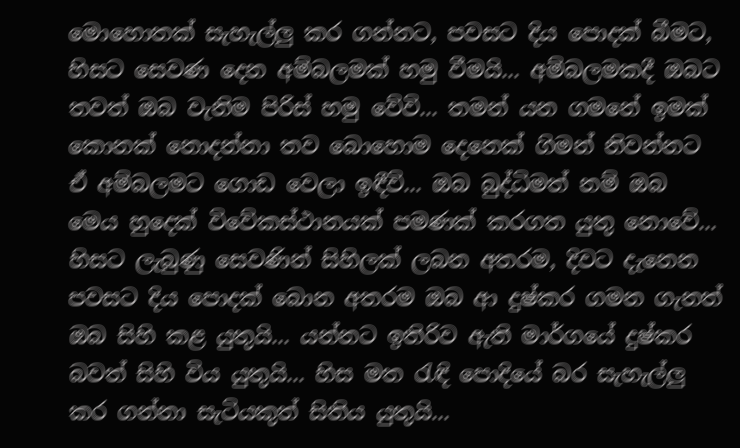මොහොතක් සැහැල්ලු කර ගන්නට, පවසට දිය පොදක් බීමට, හිසට සෙවණ දෙන අම්බලමක් හමු වීමයි... අම්බලමකදී ඔබට තවත් ඔබ වැනිම පිරිස් හමු වේවි... තමන් යන ගමනේ ඉමක් කොනක් නොදන්නා තව බොහොම දෙනෙක් ගිමන් නිවන්නට ඒ අම්බලමට ගොඩ වෙලා ඉඳීවි... ඔබ බුද්ධිමත් නම් ඔබ මෙය හුදෙක් විවේකස්ථානයක් පමණක් කරගත යුතු නොවේ... හිසට ලැබුණු සෙවණින් සිහිලක් ලබන අතරම, දිවට දැනෙන පවසට දිය පොදක් බොන අතරම ඔබ ආ දුෂ්කර ගමන ගැනත් ඔබ සිහි කළ යුතුයි... යන්නට ඉතිරිව ඇති මාර්ගයේ දුෂ්කර බවත් සිහි විය යුතුයි... හිස මත ‍රැඳි පොදියේ බර සැහැල්ලු කර ගන්නා සැටියකුත් සිතිය යුතුයි...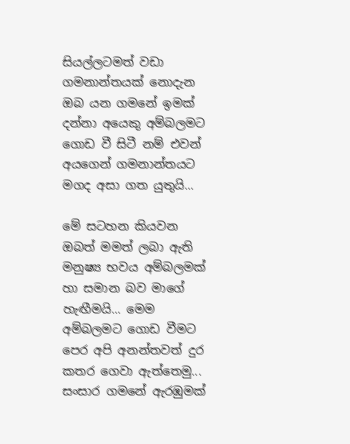සියල්ලටමත් වඩා ගමනාන්තයක් නොදැන ඔබ යන ගමනේ ඉමක් දන්නා අයෙකු අම්බලමට ගොඩ වී සිටී නම් එවන් අයගෙන් ගමනාන්තයට මගද අසා ගත යුතුයි...

මේ සටහන කියවන ඔබත් මමත් ලබා ඇති මනුෂ්‍ය භවය අම්බලමක් හා සමාන බව මාගේ හැඟීමයි... මෙම අම්බලමට ගොඩ වීමට පෙර අපි අනන්තවත් දුර කතර ගෙවා ඇත්තෙමු... සංසාර ගමනේ ඇරඹුමක්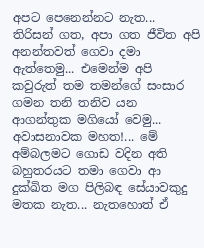අපට පෙනෙන්නට නැත... තිරිසන් ගත, අපා ගත ජීවිත අපි අනන්තවත් ගෙවා දමා ඇත්තෙමු... එමෙන්ම අපි කවුරුත් තම තමන්ගේ සංසාර ගමන තනි තනිව යන ආගන්තුක මගියෝ වෙමු... අවාසනාවක මහත!... මේ අම්බලමට ගොඩ වදින අති බහුතරයට තමා ගෙවා ආ දුක්ඛිත මග පිලිබඳ සේයාවකුදු මතක නැත... නැතහොත් ඒ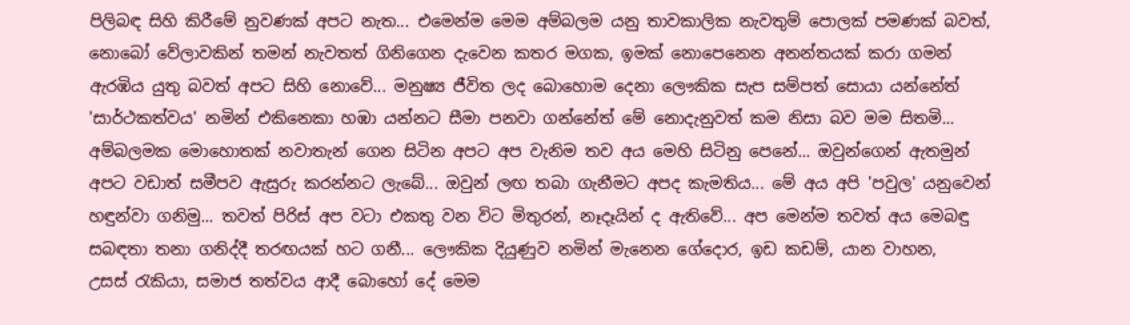පිලිබඳ සිහි කිරීමේ නුවණක් අපට නැත... එමෙන්ම මෙම අම්බලම යනු තාවකාලික නැවතුම් පොලක් පමණක් බවත්, නොබෝ වේලාවකින් තමන් නැවතත් ගිනිගෙන දැවෙන කතර මගක, ඉමක් නොපෙනෙන අනන්තයක් කරා ගමන් ඇරඹිය යුතු බවත් අපට සිහි නොවේ... මනුෂ්‍ය ජීවිත ලද බොහොම දෙනා ලෞකික සැප සම්පත් සොයා යන්නේත් 'සාර්ථකත්වය' නමින් එකිනෙකා හඹා යන්නට සීමා පනවා ගන්නේත් මේ නොදැනුවත් කම නිසා බව මම සිතමි... අම්බලමක මොහොතක් නවාතැන් ගෙන සිටින අපට අප වැනිම තව අය මෙහි සිටිනු පෙනේ... ඔවුන්ගෙන් ඇතමුන් අපට වඩාත් සමීපව ඇසුරු කරන්නට ලැබේ... ඔවුන් ලඟ තබා ගැනීමට අපද කැමතිය... මේ අය අපි 'පවුල' යනුවෙන් හඳුන්වා ගනිමු... තවත් පිරිස් අප වටා එකතු වන විට මිතුරන්, නෑදෑයින් ද ඇතිවේ... අප මෙන්ම තවත් අය මෙබඳු සබඳතා තනා ගනිද්දී තරඟයක් හට ගනී... ලෞකික දියුණුව නමින් මැනෙන ගේදොර, ඉඩ කඩම්, යාන වාහන, උසස් ‍රැකියා, සමාජ තත්වය ආදී බොහෝ දේ මෙම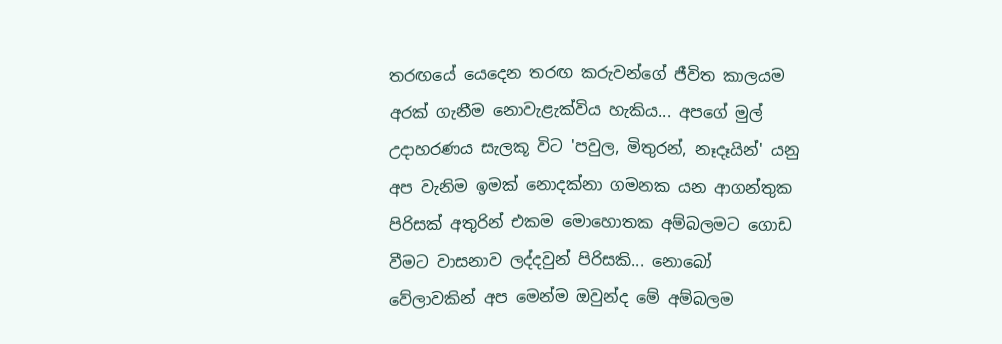තරඟයේ යෙදෙන තරඟ කරුවන්ගේ ජීවිත කාලයම අරක් ගැනීම නොවැළැක්විය හැකිය... අපගේ මුල් උදාහරණය සැලකූ විට 'පවුල, මිතුරන්, නෑදෑයින්' යනු අප වැනිම ඉමක් නොදක්නා ගමනක යන ආගන්තුක පිරිසක් අතුරින් එකම මොහොතක අම්බලමට ගොඩ වීමට වාසනාව ලද්දවුන් පිරිසකි... නොබෝ වේලාවකින් අප මෙන්ම ඔවුන්ද මේ අම්බලම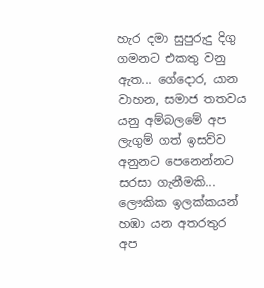හැර දමා සුපුරුදු දිගු ගමනට එකතු වනු ඇත... ගේදොර, යාන වාහන, සමාජ තතවය යනු අම්බලමේ අප ලැගුම් ගත් ඉසව්ව අනුනට පෙනෙන්නට සරසා ගැනීමකි... ලෞකික ඉලක්කයන් හඹා යන අතරතුර අප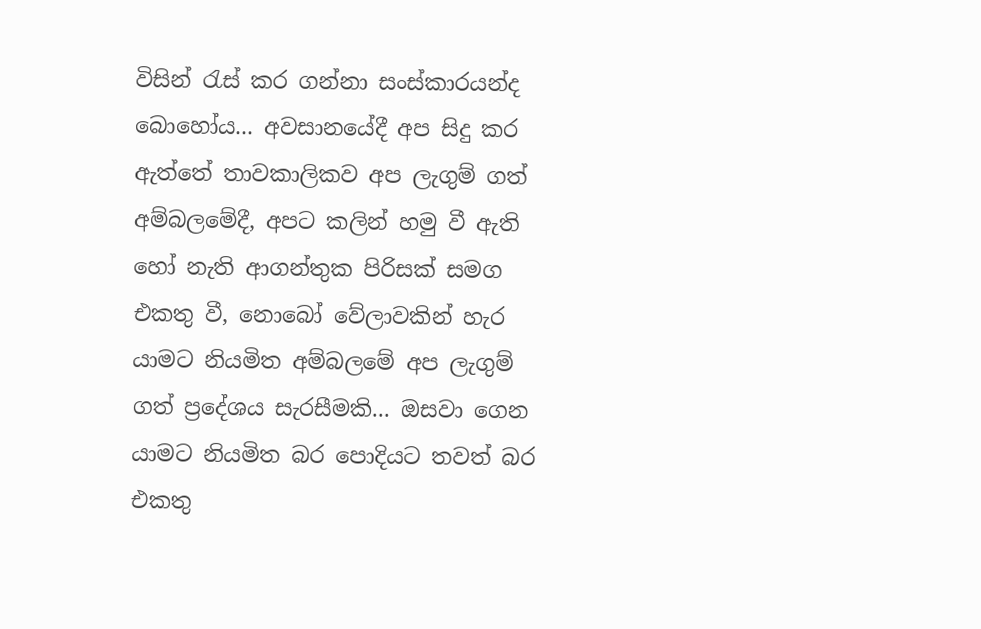විසින් ‍රැස් කර ගන්නා සංස්කාරයන්ද බොහෝය... අවසානයේදී අප සිදු කර ඇත්තේ තාවකාලිකව අප ලැගුම් ගත් අම්බලමේදී, අපට කලින් හමු වී ඇති හෝ නැති ආගන්තුක පිරිසක් සමග එකතු වී, නොබෝ වේලාවකින් හැර යාමට නියමිත අම්බලමේ අප ලැගුම් ගත් ප්‍රදේශය සැරසීමකි... ඔසවා ගෙන යාමට නියමිත බර පොදියට තවත් බර එකතු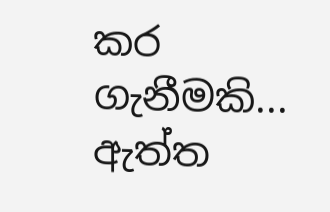කර ගැනීමකි... ඇත්ත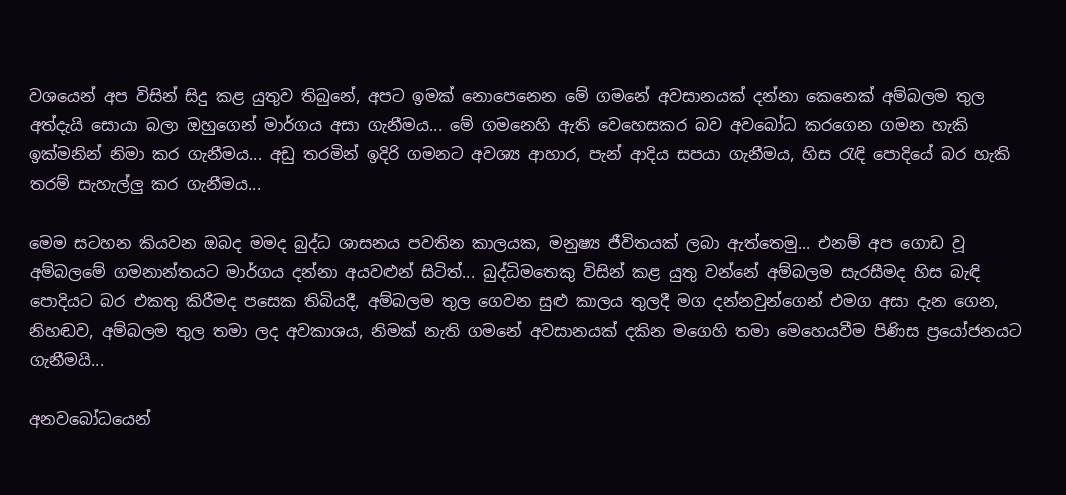වශයෙන් අප විසින් සිදු කළ යුතුව තිබුනේ, අපට ඉමක් නොපෙනෙන මේ ගමනේ අවසානයක් දන්නා කෙනෙක් අම්බලම තුල අත්දැයි සොයා බලා ඔහුගෙන් මාර්ගය අසා ගැනීමය... මේ ගමනෙහි ඇති වෙහෙසකර බව අවබෝධ කරගෙන ගමන හැකි ඉක්මනින් නිමා කර ගැනීමය... අඩු තරමින් ඉදිරි ගමනට අවශ්‍ය ආහාර, පැන් ආදිය සපයා ගැනීමය, හිස ‍රැඳි පොදියේ බර හැකි තරම් සැහැල්ලු කර ගැනීමය...

මෙම සටහන කියවන ඔබද මමද බුද්ධ ශාසනය පවතින කාලයක, මනුෂ්‍ය ජීවිතයක් ලබා ඇත්තෙමු... එනම් අප ගොඩ වූ අම්බලමේ ගමනාන්තයට මාර්ගය දන්නා අයවළුන් සිටිත්... බුද්ධිමතෙකු විසින් කළ යුතු වන්නේ අම්බලම සැරසීමද හිස බැඳි පොදියට බර එකතු කිරීමද පසෙක තිබියදී, අම්බලම තුල ගෙවන සුළු කාලය තුලදී මග දන්නවුන්ගෙන් එමග අසා දැන ගෙන, නිහඬව, අම්බලම තුල තමා ලද අවකාශය, නිමක් නැති ගමනේ අවසානයක් දකින මගෙහි තමා මෙහෙයවීම පිණිස ප්‍රයෝජනයට ගැනීමයි...

අනවබෝධයෙන්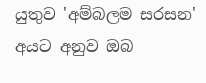යුතුව 'අම්බලම සරසන' අයට අනුව ඔබ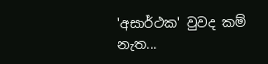'අසාර්ථක' වුවද කම් නැත...